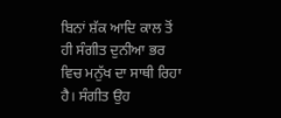ਬਿਨਾਂ ਸ਼ੱਕ ਆਦਿ ਕਾਲ ਤੋਂ ਹੀ ਸੰਗੀਤ ਦੁਨੀਆ ਭਰ ਵਿਚ ਮਨੁੱਖ ਦਾ ਸਾਥੀ ਰਿਹਾ ਹੈ। ਸੰਗੀਤ ਉਹ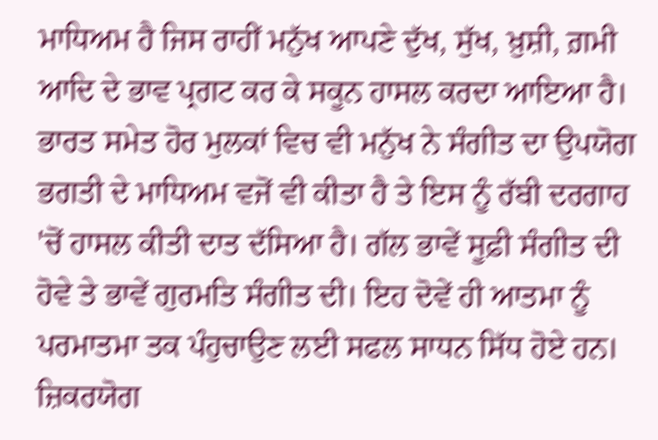ਮਾਧਿਅਮ ਹੈ ਜਿਸ ਰਾਹੀਂ ਮਨੁੱਖ ਆਪਣੇ ਦੁੱਖ, ਸੁੱਖ, ਖ਼ੁਸ਼ੀ, ਗ਼ਮੀ ਆਦਿ ਦੇ ਭਾਵ ਪ੍ਰਗਟ ਕਰ ਕੇ ਸਕੂਨ ਹਾਸਲ ਕਰਦਾ ਆਇਆ ਹੈ। ਭਾਰਤ ਸਮੇਤ ਹੋਰ ਮੁਲਕਾਂ ਵਿਚ ਵੀ ਮਨੁੱਖ ਨੇ ਸੰਗੀਤ ਦਾ ਉਪਯੋਗ ਭਗਤੀ ਦੇ ਮਾਧਿਅਮ ਵਜੋਂ ਵੀ ਕੀਤਾ ਹੈ ਤੇ ਇਸ ਨੂੰ ਰੱਬੀ ਦਰਗਾਹ 'ਚੋਂ ਹਾਸਲ ਕੀਤੀ ਦਾਤ ਦੱਸਿਆ ਹੈ। ਗੱਲ ਭਾਵੇਂ ਸੂਫ਼ੀ ਸੰਗੀਤ ਦੀ ਹੋਵੇ ਤੇ ਭਾਵੇਂ ਗੁਰਮਤਿ ਸੰਗੀਤ ਦੀ। ਇਹ ਦੋਵੇਂ ਹੀ ਆਤਮਾ ਨੂੰ ਪਰਮਾਤਮਾ ਤਕ ਪੰਹੁਚਾਉਣ ਲਈ ਸਫਲ ਸਾਧਨ ਸਿੱਧ ਹੋਏ ਹਨ। ਜ਼ਿਕਰਯੋਗ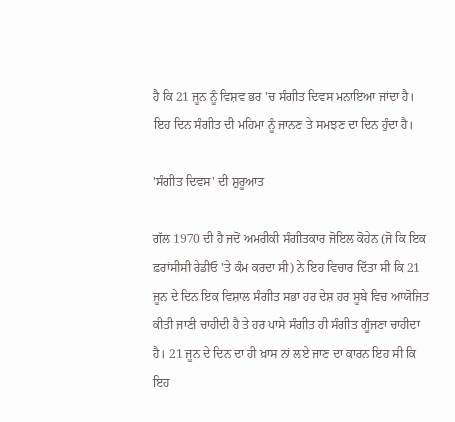ਹੈ ਕਿ 21 ਜੂਨ ਨੂੰ ਵਿਸ਼ਵ ਭਰ 'ਚ ਸੰਗੀਤ ਦਿਵਸ ਮਨਾਇਆ ਜਾਂਦਾ ਹੈ। ਇਹ ਦਿਨ ਸੰਗੀਤ ਦੀ ਮਹਿਮਾ ਨੂੰ ਜਾਨਣ ਤੇ ਸਮਝਣ ਦਾ ਦਿਨ ਹੁੰਦਾ ਹੈ।

'ਸੰਗੀਤ ਦਿਵਸ' ਦੀ ਸ਼ੁਰੂਆਤ

ਗੱਲ 1970 ਦੀ ਹੈ ਜਦੋਂ ਅਮਰੀਕੀ ਸੰਗੀਤਕਾਰ ਜੋਇਲ ਕੋਹੇਨ (ਜੋ ਕਿ ਇਕ ਫ਼ਰਾਂਸੀਸੀ ਰੇਡੀਓ 'ਤੇ ਕੰਮ ਕਰਦਾ ਸੀ) ਨੇ ਇਹ ਵਿਚਾਰ ਦਿੱਤਾ ਸੀ ਕਿ 21 ਜੂਨ ਦੇ ਦਿਨ ਇਕ ਵਿਸ਼ਾਲ ਸੰਗੀਤ ਸਭਾ ਹਰ ਦੇਸ਼ ਹਰ ਸੂਬੇ ਵਿਚ ਆਯੋਜਿਤ ਕੀਤੀ ਜਾਣੀ ਚਾਹੀਦੀ ਹੈ ਤੇ ਹਰ ਪਾਸੇ ਸੰਗੀਤ ਹੀ ਸੰਗੀਤ ਗੂੰਜਣਾ ਚਾਹੀਦਾ ਹੈ। 21 ਜੂਨ ਦੇ ਦਿਨ ਦਾ ਹੀ ਖ਼ਾਸ ਨਾਂ ਲਏ ਜਾਣ ਦਾ ਕਾਰਨ ਇਹ ਸੀ ਕਿ ਇਹ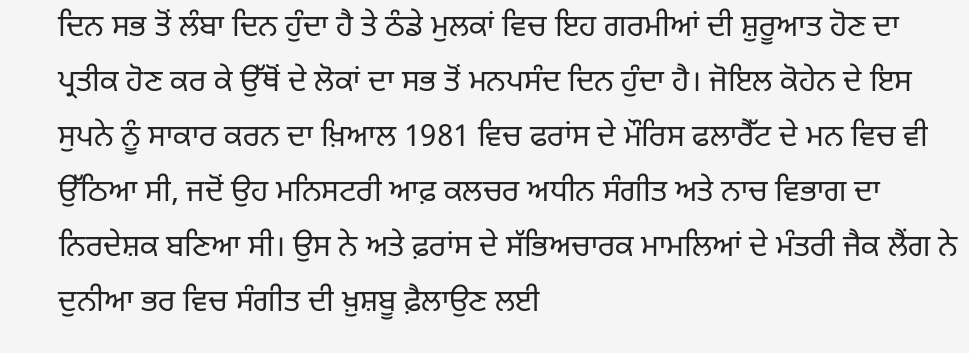ਦਿਨ ਸਭ ਤੋਂ ਲੰਬਾ ਦਿਨ ਹੁੰਦਾ ਹੈ ਤੇ ਠੰਡੇ ਮੁਲਕਾਂ ਵਿਚ ਇਹ ਗਰਮੀਆਂ ਦੀ ਸ਼ੁਰੂਆਤ ਹੋਣ ਦਾ ਪ੍ਰਤੀਕ ਹੋਣ ਕਰ ਕੇ ਉੱਥੋਂ ਦੇ ਲੋਕਾਂ ਦਾ ਸਭ ਤੋਂ ਮਨਪਸੰਦ ਦਿਨ ਹੁੰਦਾ ਹੈ। ਜੋਇਲ ਕੋਹੇਨ ਦੇ ਇਸ ਸੁਪਨੇ ਨੂੰ ਸਾਕਾਰ ਕਰਨ ਦਾ ਖ਼ਿਆਲ 1981 ਵਿਚ ਫਰਾਂਸ ਦੇ ਮੌਰਿਸ ਫਲਾਰੈੱਟ ਦੇ ਮਨ ਵਿਚ ਵੀ ਉੱਠਿਆ ਸੀ, ਜਦੋਂ ਉਹ ਮਨਿਸਟਰੀ ਆਫ਼ ਕਲਚਰ ਅਧੀਨ ਸੰਗੀਤ ਅਤੇ ਨਾਚ ਵਿਭਾਗ ਦਾ ਨਿਰਦੇਸ਼ਕ ਬਣਿਆ ਸੀ। ਉਸ ਨੇ ਅਤੇ ਫ਼ਰਾਂਸ ਦੇ ਸੱਭਿਅਚਾਰਕ ਮਾਮਲਿਆਂ ਦੇ ਮੰਤਰੀ ਜੈਕ ਲੈਂਗ ਨੇ ਦੁਨੀਆ ਭਰ ਵਿਚ ਸੰਗੀਤ ਦੀ ਖ਼ੁਸ਼ਬੂ ਫ਼ੈਲਾਉਣ ਲਈ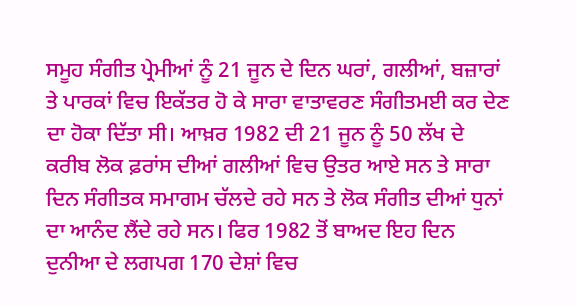ਸਮੂਹ ਸੰਗੀਤ ਪ੍ਰੇਮੀਆਂ ਨੂੰ 21 ਜੂਨ ਦੇ ਦਿਨ ਘਰਾਂ, ਗਲੀਆਂ, ਬਜ਼ਾਰਾਂ ਤੇ ਪਾਰਕਾਂ ਵਿਚ ਇਕੱਤਰ ਹੋ ਕੇ ਸਾਰਾ ਵਾਤਾਵਰਣ ਸੰਗੀਤਮਈ ਕਰ ਦੇਣ ਦਾ ਹੋਕਾ ਦਿੱਤਾ ਸੀ। ਆਖ਼ਰ 1982 ਦੀ 21 ਜੂਨ ਨੂੰ 50 ਲੱਖ ਦੇ ਕਰੀਬ ਲੋਕ ਫ਼ਰਾਂਸ ਦੀਆਂ ਗਲੀਆਂ ਵਿਚ ਉਤਰ ਆਏ ਸਨ ਤੇ ਸਾਰਾ ਦਿਨ ਸੰਗੀਤਕ ਸਮਾਗਮ ਚੱਲਦੇ ਰਹੇ ਸਨ ਤੇ ਲੋਕ ਸੰਗੀਤ ਦੀਆਂ ਧੁਨਾਂ ਦਾ ਆਨੰਦ ਲੈਂਦੇ ਰਹੇ ਸਨ। ਫਿਰ 1982 ਤੋਂ ਬਾਅਦ ਇਹ ਦਿਨ ਦੁਨੀਆ ਦੇ ਲਗਪਗ 170 ਦੇਸ਼ਾਂ ਵਿਚ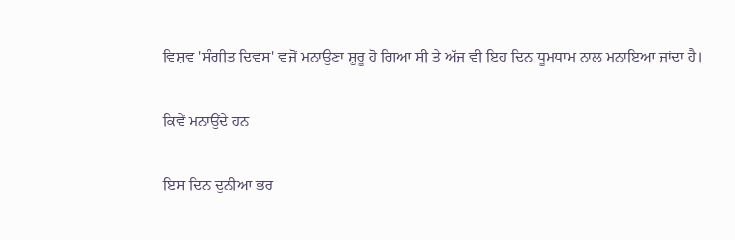ਵਿਸ਼ਵ 'ਸੰਗੀਤ ਦਿਵਸ' ਵਜੋਂ ਮਨਾਉਣਾ ਸ਼ੁਰੂ ਹੋ ਗਿਆ ਸੀ ਤੇ ਅੱਜ ਵੀ ਇਹ ਦਿਨ ਧੂਮਧਾਮ ਨਾਲ ਮਨਾਇਆ ਜਾਂਦਾ ਹੈ।

ਕਿਵੇਂ ਮਨਾਉਂਦੇ ਹਨ

ਇਸ ਦਿਨ ਦੁਨੀਆ ਭਰ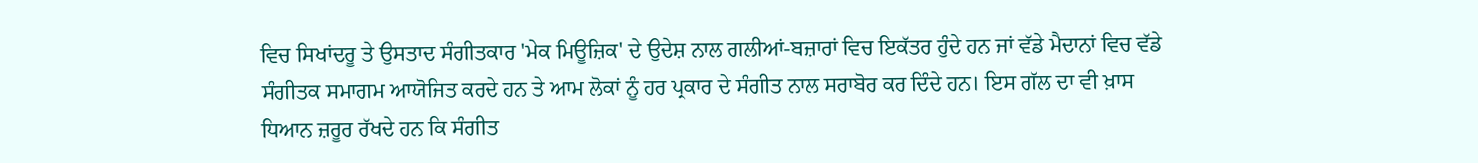ਵਿਚ ਸਿਖਾਂਦਰੂ ਤੇ ਉਸਤਾਦ ਸੰਗੀਤਕਾਰ 'ਮੇਕ ਮਿਊਜ਼ਿਕ' ਦੇ ਉਦੇਸ਼ ਨਾਲ ਗਲੀਆਂ-ਬਜ਼ਾਰਾਂ ਵਿਚ ਇਕੱਤਰ ਹੁੰਦੇ ਹਨ ਜਾਂ ਵੱਡੇ ਮੈਦਾਨਾਂ ਵਿਚ ਵੱਡੇ ਸੰਗੀਤਕ ਸਮਾਗਮ ਆਯੋਜਿਤ ਕਰਦੇ ਹਨ ਤੇ ਆਮ ਲੋਕਾਂ ਨੂੰ ਹਰ ਪ੍ਰਕਾਰ ਦੇ ਸੰਗੀਤ ਨਾਲ ਸਰਾਬੋਰ ਕਰ ਦਿੰਦੇ ਹਨ। ਇਸ ਗੱਲ ਦਾ ਵੀ ਖ਼ਾਸ ਧਿਆਨ ਜ਼ਰੂਰ ਰੱਖਦੇ ਹਨ ਕਿ ਸੰਗੀਤ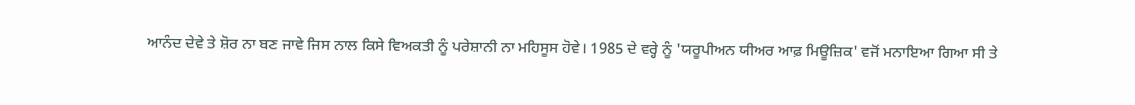ਆਨੰਦ ਦੇਵੇ ਤੇ ਸ਼ੋਰ ਨਾ ਬਣ ਜਾਵੇ ਜਿਸ ਨਾਲ ਕਿਸੇ ਵਿਅਕਤੀ ਨੂੰ ਪਰੇਸ਼ਾਨੀ ਨਾ ਮਹਿਸੂਸ ਹੋਵੇ। 1985 ਦੇ ਵਰ੍ਹੇ ਨੂੰ 'ਯਰੂਪੀਅਨ ਯੀਅਰ ਆਫ਼ ਮਿਊਜ਼ਿਕ' ਵਜੋਂ ਮਨਾਇਆ ਗਿਆ ਸੀ ਤੇ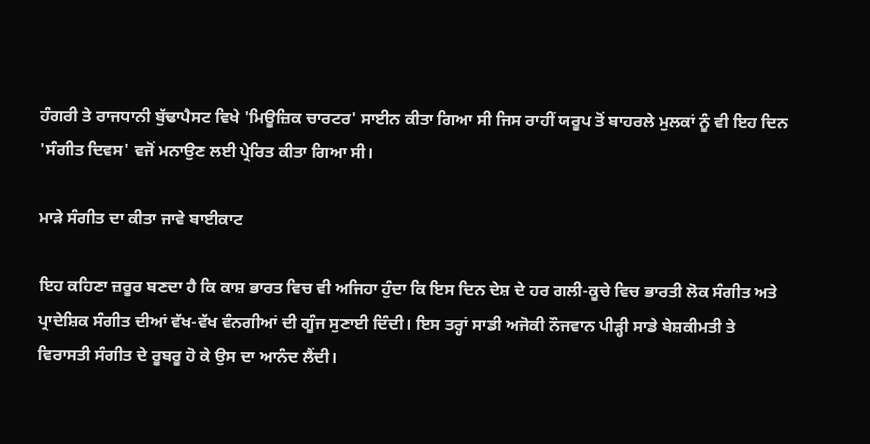ਹੰਗਰੀ ਤੇ ਰਾਜਧਾਨੀ ਬੁੱਢਾਪੈਸਟ ਵਿਖੇ 'ਮਿਊਜ਼ਿਕ ਚਾਰਟਰ' ਸਾਈਨ ਕੀਤਾ ਗਿਆ ਸੀ ਜਿਸ ਰਾਹੀਂ ਯਰੂਪ ਤੋਂ ਬਾਹਰਲੇ ਮੁਲਕਾਂ ਨੂੰ ਵੀ ਇਹ ਦਿਨ 'ਸੰਗੀਤ ਦਿਵਸ' ਵਜੋਂ ਮਨਾਉਣ ਲਈ ਪ੍ਰੇਰਿਤ ਕੀਤਾ ਗਿਆ ਸੀ।

ਮਾੜੇ ਸੰਗੀਤ ਦਾ ਕੀਤਾ ਜਾਵੇ ਬਾਈਕਾਟ

ਇਹ ਕਹਿਣਾ ਜ਼ਰੂਰ ਬਣਦਾ ਹੈ ਕਿ ਕਾਸ਼ ਭਾਰਤ ਵਿਚ ਵੀ ਅਜਿਹਾ ਹੁੰਦਾ ਕਿ ਇਸ ਦਿਨ ਦੇਸ਼ ਦੇ ਹਰ ਗਲੀ-ਕੂਚੇ ਵਿਚ ਭਾਰਤੀ ਲੋਕ ਸੰਗੀਤ ਅਤੇ ਪ੍ਰਾਦੇਸ਼ਿਕ ਸੰਗੀਤ ਦੀਆਂ ਵੱਖ-ਵੱਖ ਵੰਨਗੀਆਂ ਦੀ ਗੂੰਜ ਸੁਣਾਈ ਦਿੰਦੀ। ਇਸ ਤਰ੍ਹਾਂ ਸਾਡੀ ਅਜੋਕੀ ਨੌਜਵਾਨ ਪੀੜ੍ਹੀ ਸਾਡੇ ਬੇਸ਼ਕੀਮਤੀ ਤੇ ਵਿਰਾਸਤੀ ਸੰਗੀਤ ਦੇ ਰੂਬਰੂ ਹੋ ਕੇ ਉਸ ਦਾ ਆਨੰਦ ਲੈਂਦੀ।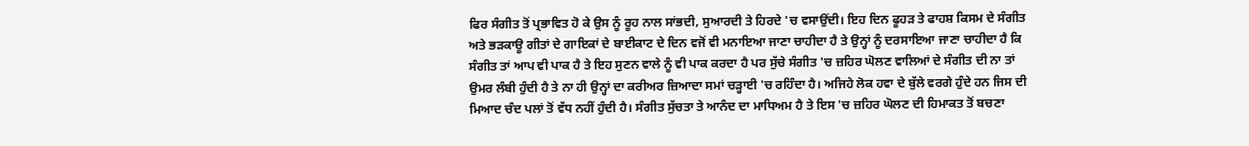ਫਿਰ ਸੰਗੀਤ ਤੋਂ ਪ੍ਰਭਾਵਿਤ ਹੋ ਕੇ ਉਸ ਨੂੰ ਰੂਹ ਨਾਲ ਸਾਂਭਦੀ, ਸੁਆਰਦੀ ਤੇ ਹਿਰਦੇ 'ਚ ਵਸਾਉਂਦੀ। ਇਹ ਦਿਨ ਫੂਹੜ ਤੇ ਫਾਹਸ਼ ਕਿਸਮ ਦੇ ਸੰਗੀਤ ਅਤੇ ਭੜਕਾਊ ਗੀਤਾਂ ਦੇ ਗਾਇਕਾਂ ਦੇ ਬਾਈਕਾਟ ਦੇ ਦਿਨ ਵਜੋਂ ਵੀ ਮਨਾਇਆ ਜਾਣਾ ਚਾਹੀਦਾ ਹੈ ਤੇ ਉਨ੍ਹਾਂ ਨੂੰ ਦਰਸਾਇਆ ਜਾਣਾ ਚਾਹੀਦਾ ਹੈ ਕਿ ਸੰਗੀਤ ਤਾਂ ਆਪ ਵੀ ਪਾਕ ਹੈ ਤੇ ਇਹ ਸੁਣਨ ਵਾਲੇ ਨੂੰ ਵੀ ਪਾਕ ਕਰਦਾ ਹੈ ਪਰ ਸੁੱਚੇ ਸੰਗੀਤ 'ਚ ਜ਼ਹਿਰ ਘੋਲਣ ਵਾਲਿਆਂ ਦੇ ਸੰਗੀਤ ਦੀ ਨਾ ਤਾਂ ਉਮਰ ਲੰਬੀ ਹੁੰਦੀ ਹੈ ਤੇ ਨਾ ਹੀ ਉਨ੍ਹਾਂ ਦਾ ਕਰੀਅਰ ਜ਼ਿਆਦਾ ਸਮਾਂ ਚੜ੍ਹਾਈ 'ਚ ਰਹਿੰਦਾ ਹੈ। ਅਜਿਹੇ ਲੋਕ ਹਵਾ ਦੇ ਬੁੱਲੇ ਵਰਗੇ ਹੁੰਦੇ ਹਨ ਜਿਸ ਦੀ ਮਿਆਦ ਚੰਦ ਪਲਾਂ ਤੋਂ ਵੱਧ ਨਹੀਂ ਹੁੰਦੀ ਹੈ। ਸੰਗੀਤ ਸੁੱਚਤਾ ਤੇ ਆਨੰਦ ਦਾ ਮਾਧਿਅਮ ਹੈ ਤੇ ਇਸ 'ਚ ਜ਼ਹਿਰ ਘੋਲਣ ਦੀ ਹਿਮਾਕਤ ਤੋਂ ਬਚਣਾ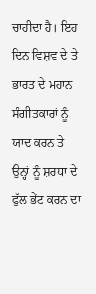ਚਾਹੀਦਾ ਹੈ। ਇਹ ਦਿਨ ਵਿਸ਼ਵ ਦੇ ਤੇ ਭਾਰਤ ਦੇ ਮਹਾਨ ਸੰਗੀਤਕਾਰਾਂ ਨੂੰ ਯਾਦ ਕਰਨ ਤੇ ਉਨ੍ਹਾਂ ਨੂੰ ਸ਼ਰਧਾ ਦੇ ਫੁੱਲ ਭੇਂਟ ਕਰਨ ਦਾ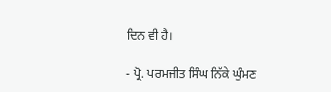ਦਿਨ ਵੀ ਹੈ।

- ਪ੍ਰੋ. ਪਰਮਜੀਤ ਸਿੰਘ ਨਿੱਕੇ ਘੁੰਮਣ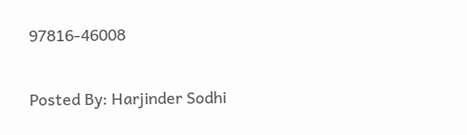97816-46008

Posted By: Harjinder Sodhi